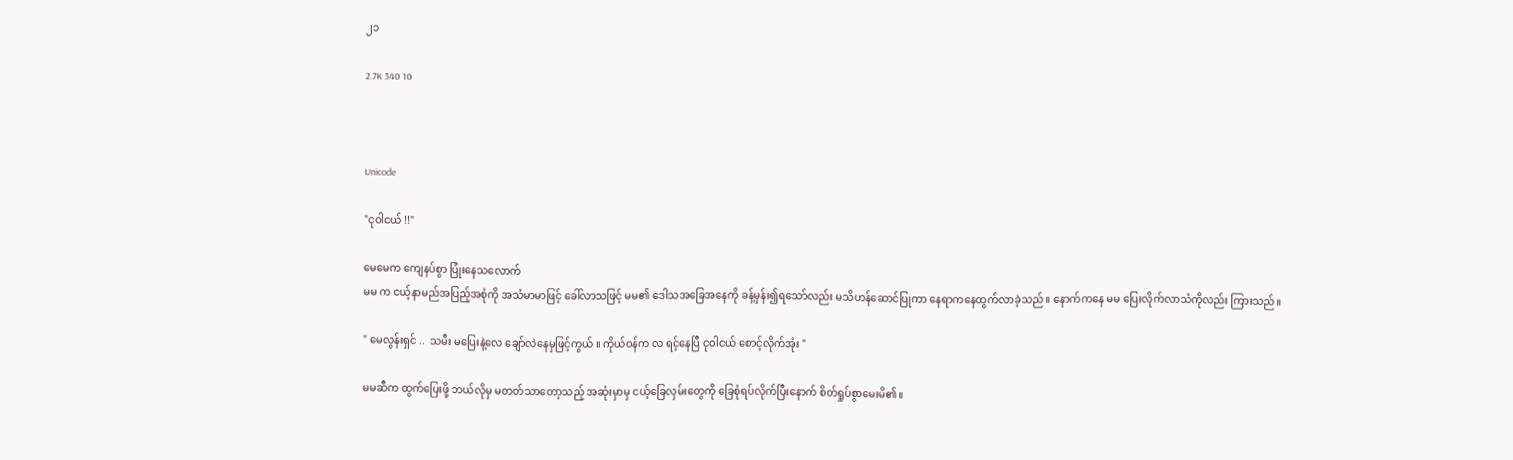၂၁

2.7K 340 10



Unicode

"ငုဝါငယ် !!"

မေမေက ကျေနပ်စွာ ပြုံးနေသလောက်
မမ က ငယ့်နာမည်အပြည့်အစုံကို အသံမာမာဖြင့် ခေါ်လာသဖြင့် မမ၏ ဒေါသအခြေအနေကို ခန့်မှန်း၍ရသော်လည်း မသိဟန်ဆောင်ပြုကာ နေရာကနေထွက်လာခဲ့သည် ။ နောက်ကနေ မမ ပြေးလိုက်လာသံကိုလည်း ကြားသည်။

" မေလွန်းရှင် ..  သမီး မပြေးနဲ့လေ ချော်လဲနေမှဖြင့်ကွယ် ။ ကိုယ်ဝန်က လ ရင့်နေပြီ ငုဝါငယ် စောင့်လိုက်အုံး "

မမဆီက ထွက်ပြေးဖို့ ဘယ်လိုမှ မတတ်သာတော့သည့် အဆုံးမှာမှ ငယ့်ခြေလှမ်းတွေကို ခြေစုံရပ်လိုက်ပြီးနောက် စိတ်ရှုပ်စွာမေးမိ၏။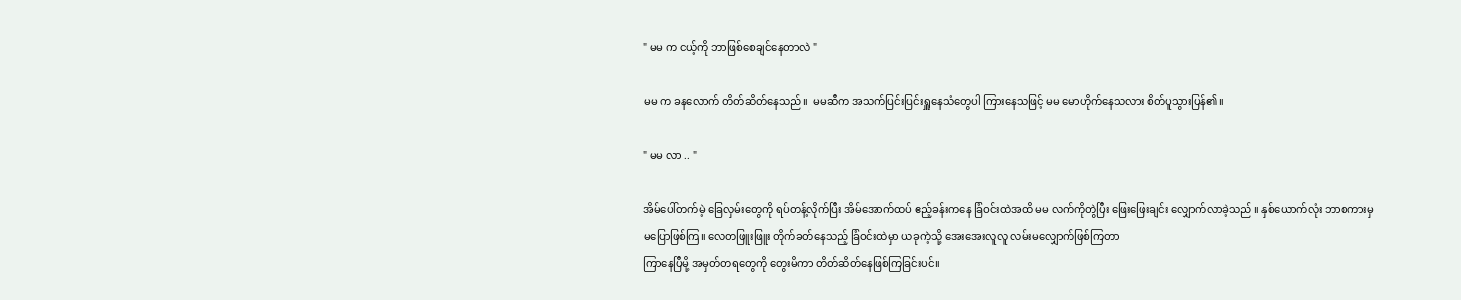" မမ က ငယ့်ကို ဘာဖြစ်စေချင်နေတာလဲ "

မမ က ခနလောက် တိတ်ဆိတ်နေသည်။  မမဆီက အသက်ပြင်းပြင်းရှူနေသံတွေပါ ကြားနေသဖြင့် မမ မောဟိုက်နေသလား စိတ်ပူသွားပြန်၏။

" မမ လာ .. "

အိမ်ပေါ်တက်မဲ့ ခြေလှမ်းတွေကို ရပ်တန့်လိုက်ပြီး အိမ်အောက်ထပ် ဧည့်ခန်းကနေ ခြံဝင်းထဲအထိ မမ လက်ကိုတွဲပြီး ဖြေးဖြေးချင်း လျှောက်လာခဲ့သည် ။ နှစ်ယောက်လုံး ဘာစကားမှ မပြောဖြစ်ကြ။ လေတဖြူးဖြူး တိုက်ခတ်နေသည့် ခြံဝင်းထဲမှာ ယခုကဲ့သို့ အေးအေးလူလူ လမ်းမလျှောက်ဖြစ်ကြတာ
ကြာနေပြီမို့ အမှတ်တရတွေကို တွေးမိကာ တိတ်ဆိတ်နေဖြစ်ကြခြင်းပင်။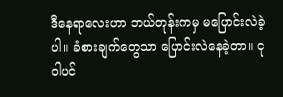ဒီနေရာလေးဟာ ဘယ်တုန်းကမှ မပြောင်းလဲခဲ့ပါ။ ခံစားချက်တွေသာ ပြောင်းလဲနေခဲ့တာ။ ငုဝါပင်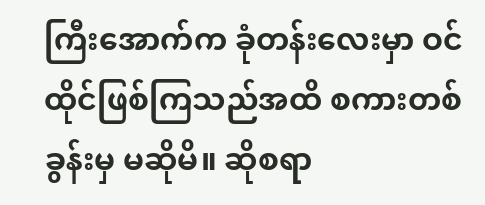ကြီးအောက်က ခုံတန်းလေးမှာ ဝင်ထိုင်ဖြစ်ကြသည်အထိ စကားတစ်ခွန်းမှ မဆိုမိ။ ဆိုစရာ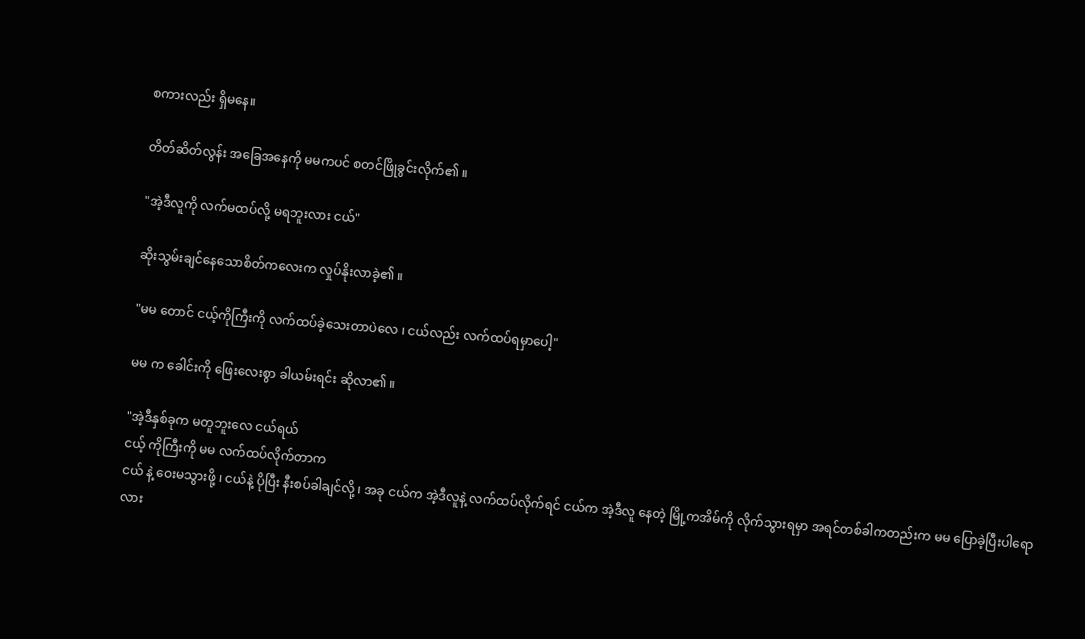စကားလည်း ရှိမနေ။

တိတ်ဆိတ်လွန်း အခြေအနေကို မမကပင် စတင်ဖြိုခွင်းလိုက်၏ ။

"အဲ့ဒီလူကို လက်မထပ်လို့ မရဘူးလား ငယ်"

ဆိုးသွမ်းချင်နေသောစိတ်ကလေးက လှုပ်နိုးလာခဲ့၏ ။

"မမ တောင် ငယ့်ကိုကြီးကို လက်ထပ်ခဲ့သေးတာပဲလေ ၊ ငယ်လည်း လက်ထပ်ရမှာပေါ့"

မမ က ခေါင်းကို ဖြေးလေးစွာ ခါယမ်းရင်း ဆိုလာ၏ ။

"အဲ့ဒီနှစ်ခုက မတူဘူးလေ ငယ်ရယ်
ငယ့် ကိုကြီးကို မမ လက်ထပ်လိုက်တာက
ငယ် နဲ့ ဝေးမသွားဖို့ ၊ ငယ်နဲ့ ပိုပြီး နီးစပ်ခါချင်လို့ ၊ အခု ငယ်က အဲ့ဒီလူနဲ့ လက်ထပ်လိုက်ရင် ငယ်က အဲ့ဒီလူ နေတဲ့ မြို့ကအိမ်ကို လိုက်သွားရမှာ အရင်တစ်ခါကတည်းက မမ ပြောခဲ့ပြီးပါရောလား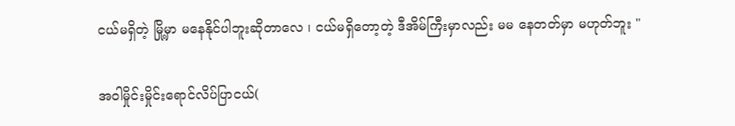ငယ်မရှိတဲ့ မြို့မှာ မနေနိုင်ပါဘူးဆိုတာလေ ၊ ငယ်မရှိတော့တဲ့ ဒီအိမ်ကြီးမှာလည်း မမ နေတတ်မှာ မဟုတ်ဘူး "

အဝါမှိုင်းမှိုင်းရောင်လိပ်ပြာငယ်(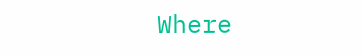Where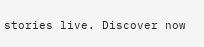stories live. Discover now